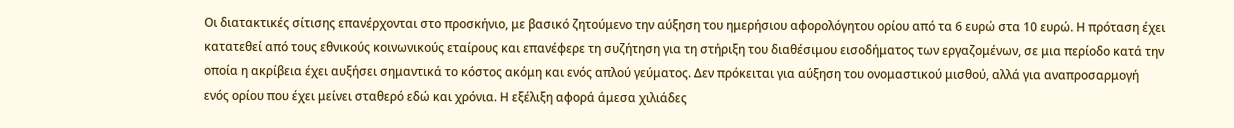Οι διατακτικές σίτισης επανέρχονται στο προσκήνιο, με βασικό ζητούμενο την αύξηση του ημερήσιου αφορολόγητου ορίου από τα 6 ευρώ στα 10 ευρώ. Η πρόταση έχει κατατεθεί από τους εθνικούς κοινωνικούς εταίρους και επανέφερε τη συζήτηση για τη στήριξη του διαθέσιμου εισοδήματος των εργαζομένων, σε μια περίοδο κατά την οποία η ακρίβεια έχει αυξήσει σημαντικά το κόστος ακόμη και ενός απλού γεύματος. Δεν πρόκειται για αύξηση του ονομαστικού μισθού, αλλά για αναπροσαρμογή ενός ορίου που έχει μείνει σταθερό εδώ και χρόνια. Η εξέλιξη αφορά άμεσα χιλιάδες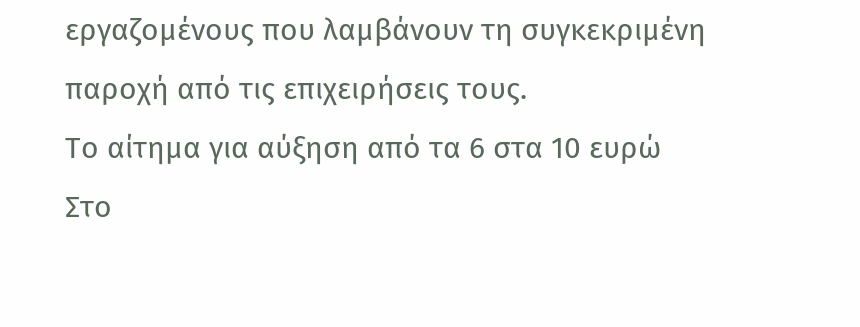εργαζομένους που λαμβάνουν τη συγκεκριμένη παροχή από τις επιχειρήσεις τους.
Το αίτημα για αύξηση από τα 6 στα 10 ευρώ
Στο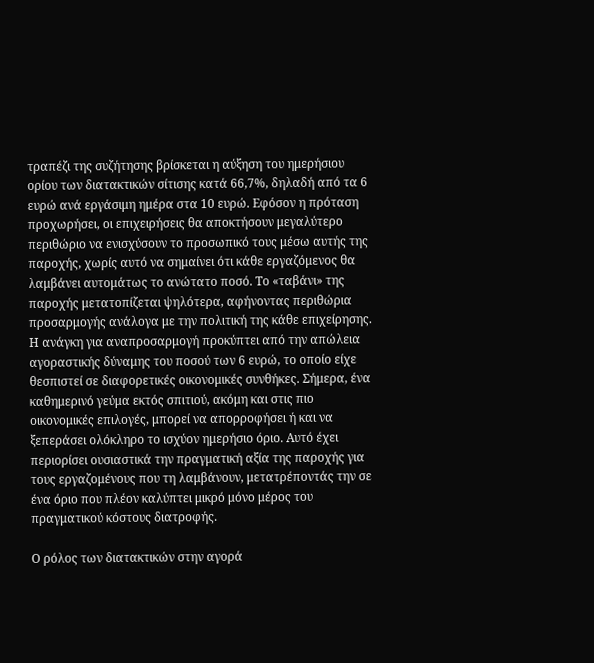τραπέζι της συζήτησης βρίσκεται η αύξηση του ημερήσιου ορίου των διατακτικών σίτισης κατά 66,7%, δηλαδή από τα 6 ευρώ ανά εργάσιμη ημέρα στα 10 ευρώ. Εφόσον η πρόταση προχωρήσει, οι επιχειρήσεις θα αποκτήσουν μεγαλύτερο περιθώριο να ενισχύσουν το προσωπικό τους μέσω αυτής της παροχής, χωρίς αυτό να σημαίνει ότι κάθε εργαζόμενος θα λαμβάνει αυτομάτως το ανώτατο ποσό. Το «ταβάνι» της παροχής μετατοπίζεται ψηλότερα, αφήνοντας περιθώρια προσαρμογής ανάλογα με την πολιτική της κάθε επιχείρησης.
Η ανάγκη για αναπροσαρμογή προκύπτει από την απώλεια αγοραστικής δύναμης του ποσού των 6 ευρώ, το οποίο είχε θεσπιστεί σε διαφορετικές οικονομικές συνθήκες. Σήμερα, ένα καθημερινό γεύμα εκτός σπιτιού, ακόμη και στις πιο οικονομικές επιλογές, μπορεί να απορροφήσει ή και να ξεπεράσει ολόκληρο το ισχύον ημερήσιο όριο. Αυτό έχει περιορίσει ουσιαστικά την πραγματική αξία της παροχής για τους εργαζομένους που τη λαμβάνουν, μετατρέποντάς την σε ένα όριο που πλέον καλύπτει μικρό μόνο μέρος του πραγματικού κόστους διατροφής.

Ο ρόλος των διατακτικών στην αγορά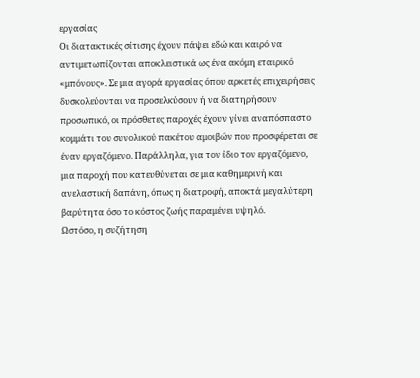εργασίας
Οι διατακτικές σίτισης έχουν πάψει εδώ και καιρό να αντιμετωπίζονται αποκλειστικά ως ένα ακόμη εταιρικό «μπόνους». Σε μια αγορά εργασίας όπου αρκετές επιχειρήσεις δυσκολεύονται να προσελκύσουν ή να διατηρήσουν προσωπικό, οι πρόσθετες παροχές έχουν γίνει αναπόσπαστο κομμάτι του συνολικού πακέτου αμοιβών που προσφέρεται σε έναν εργαζόμενο. Παράλληλα, για τον ίδιο τον εργαζόμενο, μια παροχή που κατευθύνεται σε μια καθημερινή και ανελαστική δαπάνη, όπως η διατροφή, αποκτά μεγαλύτερη βαρύτητα όσο το κόστος ζωής παραμένει υψηλό.
Ωστόσο, η συζήτηση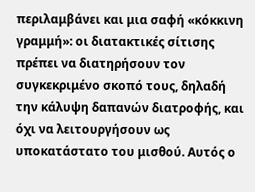περιλαμβάνει και μια σαφή «κόκκινη γραμμή»: οι διατακτικές σίτισης πρέπει να διατηρήσουν τον συγκεκριμένο σκοπό τους, δηλαδή την κάλυψη δαπανών διατροφής, και όχι να λειτουργήσουν ως υποκατάστατο του μισθού. Αυτός ο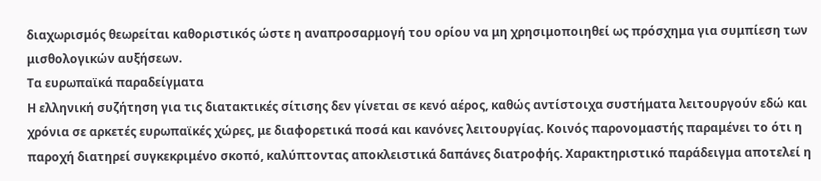διαχωρισμός θεωρείται καθοριστικός ώστε η αναπροσαρμογή του ορίου να μη χρησιμοποιηθεί ως πρόσχημα για συμπίεση των μισθολογικών αυξήσεων.
Τα ευρωπαϊκά παραδείγματα
Η ελληνική συζήτηση για τις διατακτικές σίτισης δεν γίνεται σε κενό αέρος, καθώς αντίστοιχα συστήματα λειτουργούν εδώ και χρόνια σε αρκετές ευρωπαϊκές χώρες, με διαφορετικά ποσά και κανόνες λειτουργίας. Κοινός παρονομαστής παραμένει το ότι η παροχή διατηρεί συγκεκριμένο σκοπό, καλύπτοντας αποκλειστικά δαπάνες διατροφής. Χαρακτηριστικό παράδειγμα αποτελεί η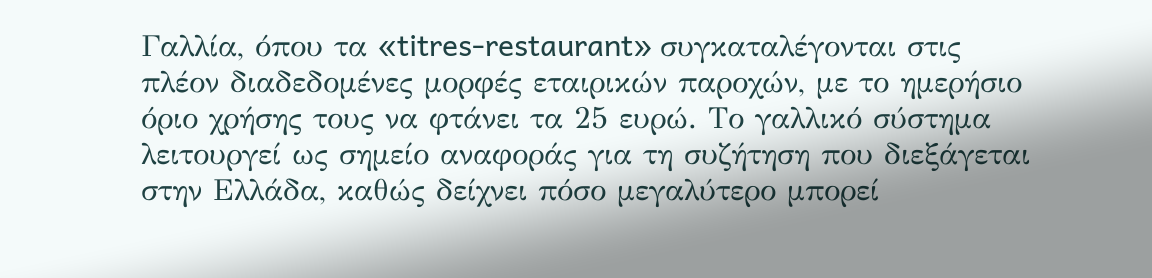Γαλλία, όπου τα «titres-restaurant» συγκαταλέγονται στις πλέον διαδεδομένες μορφές εταιρικών παροχών, με το ημερήσιο όριο χρήσης τους να φτάνει τα 25 ευρώ. Το γαλλικό σύστημα λειτουργεί ως σημείο αναφοράς για τη συζήτηση που διεξάγεται στην Ελλάδα, καθώς δείχνει πόσο μεγαλύτερο μπορεί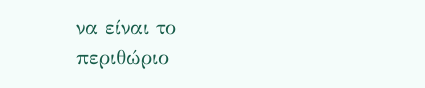να είναι το περιθώριο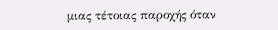μιας τέτοιας παροχής όταν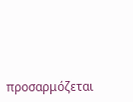προσαρμόζεται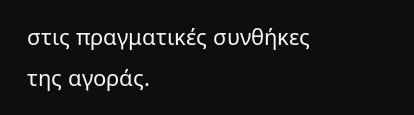στις πραγματικές συνθήκες της αγοράς.